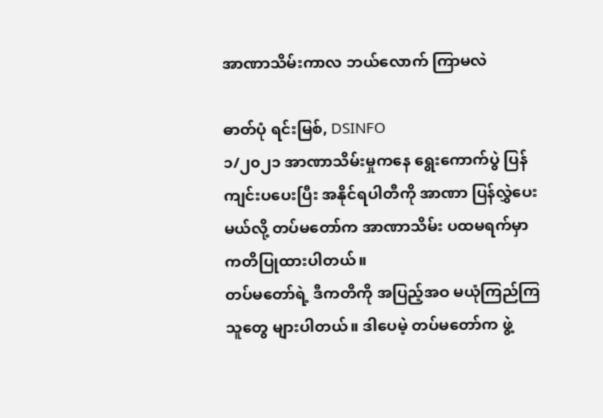အာဏာသိမ်းကာလ ဘယ်လောက် ကြာမလဲ

ဓာတ်ပုံ ရင်းမြစ်, DSINFO
၁/၂၀၂၁ အာဏာသိမ်းမှုကနေ ရွေးကောက်ပွဲ ပြန်ကျင်းပပေးပြီး အနိုင်ရပါတီကို အာဏာ ပြန်လွှဲပေးမယ်လို့ တပ်မတော်က အာဏာသိမ်း ပထမရက်မှာ ကတိပြုထားပါတယ်။
တပ်မတော်ရဲ့ ဒီကတိကို အပြည့်အဝ မယုံကြည်ကြသူတွေ များပါတယ်။ ဒါပေမဲ့ တပ်မတော်က ဖွဲ့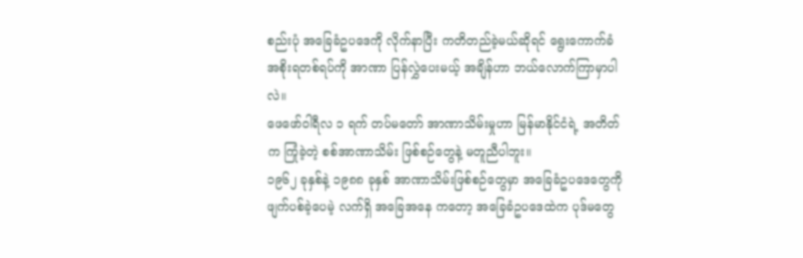စည်းပုံ အခြေခံဥပဒေကို လိုက်နာပြီး ကတိတည်ခဲ့မယ်ဆိုရင် ရွေးကောက်ခံ အစိုးရတစ်ရပ်ကို အာဏာ ပြန်လွှဲပေးမယ့် အချိန်ဟာ ဘယ်လောက်ကြာမှာပါလဲ။
ဖေဖော်ဝါရီလ ၁ ရက် တပ်မတော် အာဏာသိမ်းမှုဟာ မြန်မာနိုင်ငံရဲ့ အတိတ်က ကြုံခဲ့တဲ့ စစ်အာဏာသိမ်း ဖြစ်စဉ်တွေနဲ့ မတူညီပါဘူး။
၁၉၆၂ ခုနှစ်နဲ့ ၁၉၈၈ ခုနှစ် အာဏာသိမ်းဖြစ်စဉ်တွေမှာ အခြေခံဥပဒေတွေကို ဖျက်ပစ်ခဲ့ပေမဲ့ လက်ရှိ အခြေအနေ ကတော့ အခြေခံဥပဒေထဲက ပုဒ်မတွေ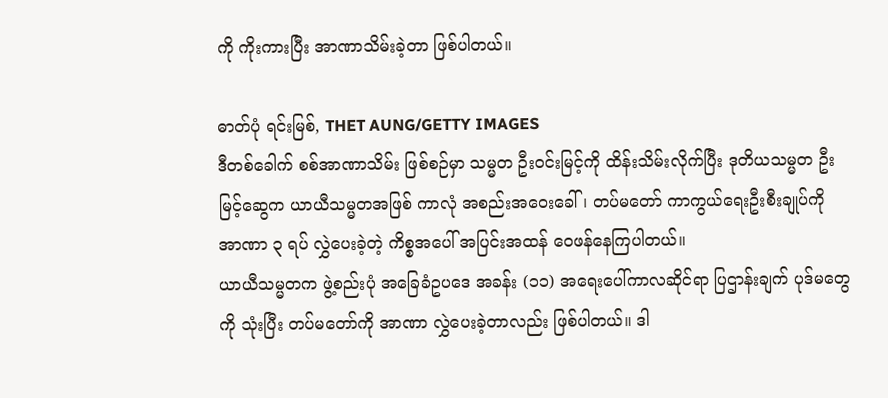ကို ကိုးကားပြီး အာဏာသိမ်းခဲ့တာ ဖြစ်ပါတယ်။

ဓာတ်ပုံ ရင်းမြစ်, THET AUNG/GETTY IMAGES
ဒီတစ်ခေါက် စစ်အာဏာသိမ်း ဖြစ်စဉ်မှာ သမ္မတ ဦးဝင်းမြင့်ကို ထိန်းသိမ်းလိုက်ပြီး ဒုတိယသမ္မတ ဦးမြင့်ဆွေက ယာယီသမ္မတအဖြစ် ကာလုံ အစည်းအဝေးခေါ်၊ တပ်မတော် ကာကွယ်ရေးဦးစီးချုပ်ကို အာဏာ ၃ ရပ် လွှဲပေးခဲ့တဲ့ ကိစ္စအပေါ် အပြင်းအထန် ဝေဖန်နေကြပါတယ်။
ယာယီသမ္မတက ဖွဲ့စည်းပုံ အခြေခံဥပဒေ အခန်း (၁၁) အရေးပေါ်ကာလဆိုင်ရာ ပြဌာန်းချက် ပုဒ်မတွေကို သုံးပြီး တပ်မတော်ကို အာဏာ လွှဲပေးခဲ့တာလည်း ဖြစ်ပါတယ်။ ဒါ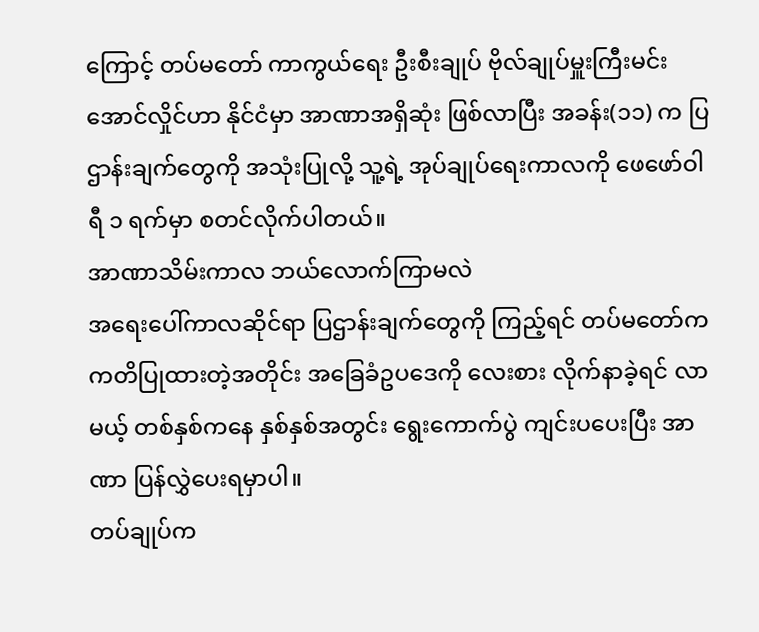ကြောင့် တပ်မတော် ကာကွယ်ရေး ဦးစီးချုပ် ဗိုလ်ချုပ်မှူးကြီးမင်းအောင်လှိုင်ဟာ နိုင်ငံမှာ အာဏာအရှိဆုံး ဖြစ်လာပြီး အခန်း(၁၁) က ပြဌာန်းချက်တွေကို အသုံးပြုလို့ သူ့ရဲ့ အုပ်ချုပ်ရေးကာလကို ဖေဖော်ဝါရီ ၁ ရက်မှာ စတင်လိုက်ပါတယ်။
အာဏာသိမ်းကာလ ဘယ်လောက်ကြာမလဲ
အရေးပေါ်ကာလဆိုင်ရာ ပြဌာန်းချက်တွေကို ကြည့်ရင် တပ်မတော်က ကတိပြုထားတဲ့အတိုင်း အခြေခံဥပဒေကို လေးစား လိုက်နာခဲ့ရင် လာမယ့် တစ်နှစ်ကနေ နှစ်နှစ်အတွင်း ရွေးကောက်ပွဲ ကျင်းပပေးပြီး အာဏာ ပြန်လွှဲပေးရမှာပါ။
တပ်ချုပ်က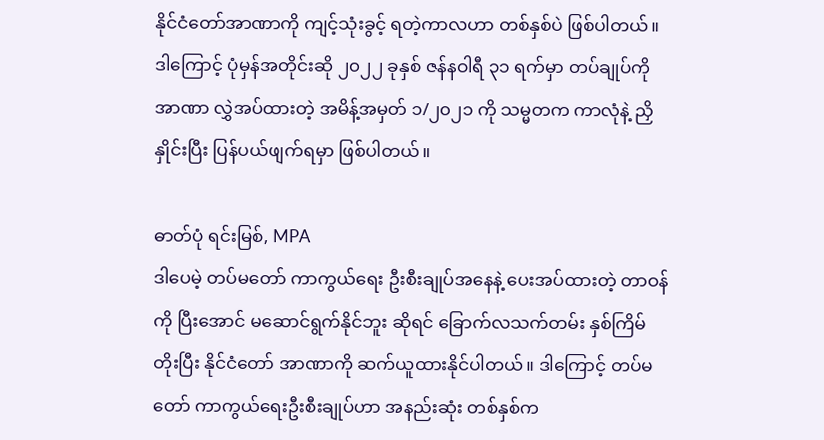နိုင်ငံတော်အာဏာကို ကျင့်သုံးခွင့် ရတဲ့ကာလဟာ တစ်နှစ်ပဲ ဖြစ်ပါတယ်။ ဒါကြောင့် ပုံမှန်အတိုင်းဆို ၂၀၂၂ ခုနှစ် ဇန်နဝါရီ ၃၁ ရက်မှာ တပ်ချုပ်ကို အာဏာ လွှဲအပ်ထားတဲ့ အမိန့်အမှတ် ၁/၂၀၂၁ ကို သမ္မတက ကာလုံနဲ့ ညှိနှိုင်းပြီး ပြန်ပယ်ဖျက်ရမှာ ဖြစ်ပါတယ်။

ဓာတ်ပုံ ရင်းမြစ်, MPA
ဒါပေမဲ့ တပ်မတော် ကာကွယ်ရေး ဦးစီးချုပ်အနေနဲ့ ပေးအပ်ထားတဲ့ တာဝန်ကို ပြီးအောင် မဆောင်ရွက်နိုင်ဘူး ဆိုရင် ခြောက်လသက်တမ်း နှစ်ကြိမ် တိုးပြီး နိုင်ငံတော် အာဏာကို ဆက်ယူထားနိုင်ပါတယ်။ ဒါကြောင့် တပ်မတော် ကာကွယ်ရေးဦးစီးချုပ်ဟာ အနည်းဆုံး တစ်နှစ်က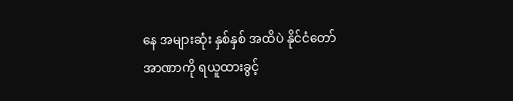နေ အများဆုံး နှစ်နှစ် အထိပဲ နိုင်ငံတော် အာဏာကို ရယူထားခွင့်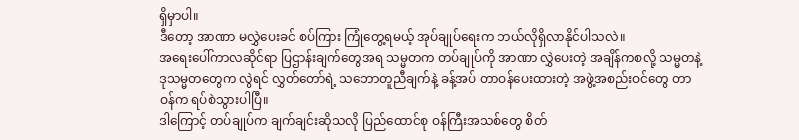ရှိမှာပါ။
ဒီတော့ အာဏာ မလွှဲပေးခင် စပ်ကြား ကြုံတွေ့ရမယ့် အုပ်ချုပ်ရေးက ဘယ်လိုရှိလာနိုင်ပါသလဲ။
အရေးပေါ်ကာလဆိုင်ရာ ပြဌာန်းချက်တွေအရ သမ္မတက တပ်ချုပ်ကို အာဏာ လွှဲပေးတဲ့ အချိန်ကစလို့ သမ္မတနဲ့ ဒုသမ္မတတွေက လွဲရင် လွှတ်တော်ရဲ့ သဘောတူညီချက်နဲ့ ခန့်အပ် တာဝန်ပေးထားတဲ့ အဖွဲ့အစည်းဝင်တွေ တာဝန်က ရပ်စဲသွားပါပြီ။
ဒါကြောင့် တပ်ချုပ်က ချက်ချင်းဆိုသလို ပြည်ထောင်စု ဝန်ကြီးအသစ်တွေ စိတ်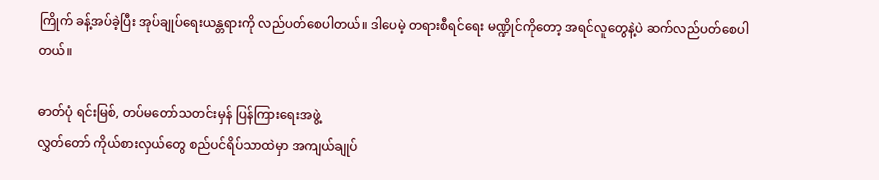ကြိုက် ခန့်အပ်ခဲ့ပြီး အုပ်ချုပ်ရေးယန္တရားကို လည်ပတ်စေပါတယ်။ ဒါပေမဲ့ တရားစီရင်ရေး မဏ္ဍိုင်ကိုတော့ အရင်လူတွေနဲ့ပဲ ဆက်လည်ပတ်စေပါတယ်။

ဓာတ်ပုံ ရင်းမြစ်, တပ်မတော်သတင်းမှန် ပြန်ကြားရေးအဖွဲ့
လွှတ်တော် ကိုယ်စားလှယ်တွေ စည်ပင်ရိပ်သာထဲမှာ အကျယ်ချုပ်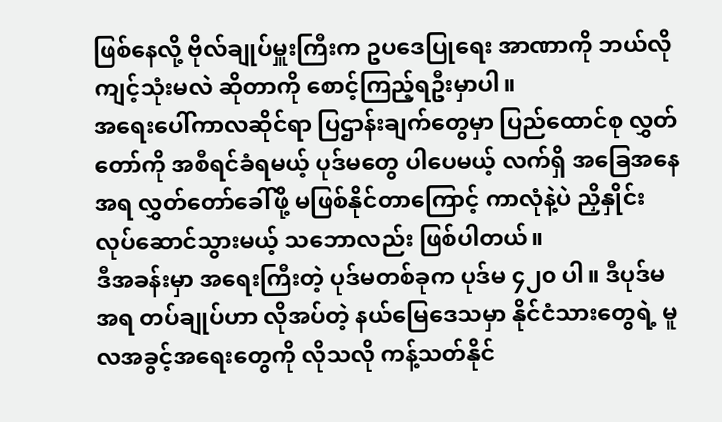ဖြစ်နေလို့ ဗိုလ်ချုပ်မှူးကြီးက ဥပဒေပြုရေး အာဏာကို ဘယ်လို ကျင့်သုံးမလဲ ဆိုတာကို စောင့်ကြည့်ရဦးမှာပါ။
အရေးပေါ်ကာလဆိုင်ရာ ပြဌာန်းချက်တွေမှာ ပြည်ထောင်စု လွှတ်တော်ကို အစီရင်ခံရမယ့် ပုဒ်မတွေ ပါပေမယ့် လက်ရှိ အခြေအနေအရ လွှတ်တော်ခေါ်ဖို့ မဖြစ်နိုင်တာကြောင့် ကာလုံနဲ့ပဲ ညှိနှိုင်း လုပ်ဆောင်သွားမယ့် သဘောလည်း ဖြစ်ပါတယ်။
ဒီအခန်းမှာ အရေးကြီးတဲ့ ပုဒ်မတစ်ခုက ပုဒ်မ ၄၂၀ ပါ။ ဒီပုဒ်မအရ တပ်ချုပ်ဟာ လိုအပ်တဲ့ နယ်မြေဒေသမှာ နိုင်ငံသားတွေရဲ့ မူလအခွင့်အရေးတွေကို လိုသလို ကန့်သတ်နိုင်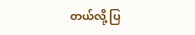တယ်လို့ ပြ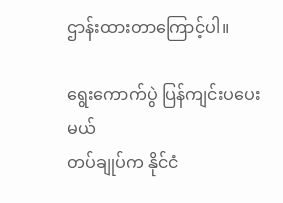ဌာန်းထားတာကြောင့်ပါ။

ရွေးကောက်ပွဲ ပြန်ကျင်းပပေးမယ်
တပ်ချုပ်က နိုင်ငံ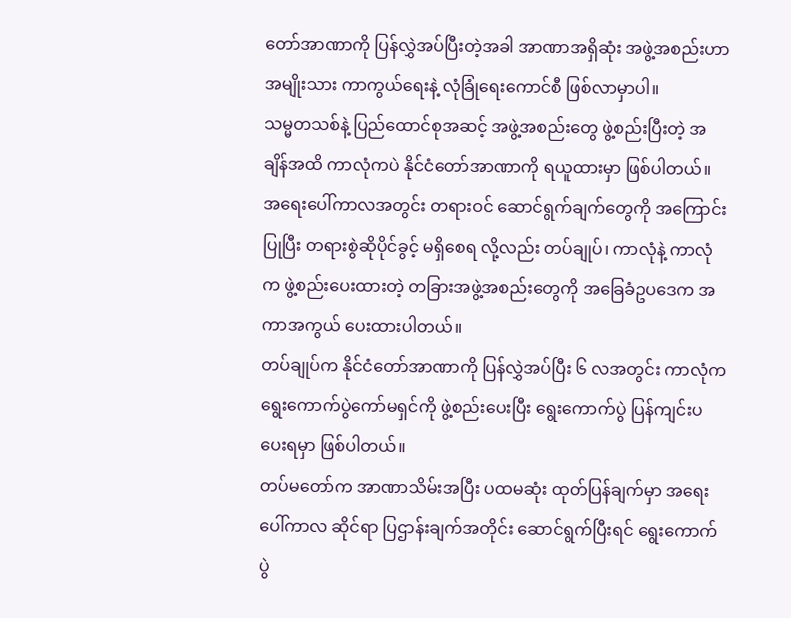တော်အာဏာကို ပြန်လွှဲအပ်ပြီးတဲ့အခါ အာဏာအရှိဆုံး အဖွဲ့အစည်းဟာ အမျိုးသား ကာကွယ်ရေးနဲ့ လုံခြုံရေးကောင်စီ ဖြစ်လာမှာပါ။
သမ္မတသစ်နဲ့ ပြည်ထောင်စုအဆင့် အဖွဲ့အစည်းတွေ ဖွဲ့စည်းပြီးတဲ့ အချိန်အထိ ကာလုံကပဲ နိုင်ငံတော်အာဏာကို ရယူထားမှာ ဖြစ်ပါတယ်။
အရေးပေါ်ကာလအတွင်း တရားဝင် ဆောင်ရွက်ချက်တွေကို အကြောင်းပြုပြီး တရားစွဲဆိုပိုင်ခွင့် မရှိစေရ လို့လည်း တပ်ချုပ်၊ ကာလုံနဲ့ ကာလုံက ဖွဲ့စည်းပေးထားတဲ့ တခြားအဖွဲ့အစည်းတွေကို အခြေခံဥပဒေက အကာအကွယ် ပေးထားပါတယ်။
တပ်ချုပ်က နိုင်ငံတော်အာဏာကို ပြန်လွှဲအပ်ပြီး ၆ လအတွင်း ကာလုံက ရွေးကောက်ပွဲကော်မရှင်ကို ဖွဲ့စည်းပေးပြီး ရွေးကောက်ပွဲ ပြန်ကျင်းပပေးရမှာ ဖြစ်ပါတယ်။
တပ်မတော်က အာဏာသိမ်းအပြီး ပထမဆုံး ထုတ်ပြန်ချက်မှာ အရေးပေါ်ကာလ ဆိုင်ရာ ပြဌာန်းချက်အတိုင်း ဆောင်ရွက်ပြီးရင် ရွေးကောက်ပွဲ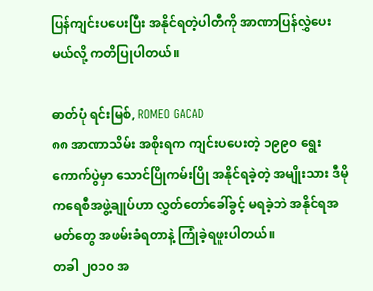ပြန်ကျင်းပပေးပြီး အနိုင်ရတဲ့ပါတီကို အာဏာပြန်လွှဲပေးမယ်လို့ ကတိပြုပါတယ်။

ဓာတ်ပုံ ရင်းမြစ်, ROMEO GACAD
၈၈ အာဏာသိမ်း အစိုးရက ကျင်းပပေးတဲ့ ၁၉၉၀ ရွေးကောက်ပွဲမှာ သောင်ပြိုကမ်းပြို အနိုင်ရခဲ့တဲ့ အမျိုးသား ဒီမိုကရေစီအဖွဲ့ချုပ်ဟာ လွှတ်တော်ခေါ်ခွင့် မရခဲ့ဘဲ အနိုင်ရအမတ်တွေ အဖမ်းခံရတာနဲ့ ကြုံခဲ့ရဖူးပါတယ်။
တခါ ၂၀၁၀ အ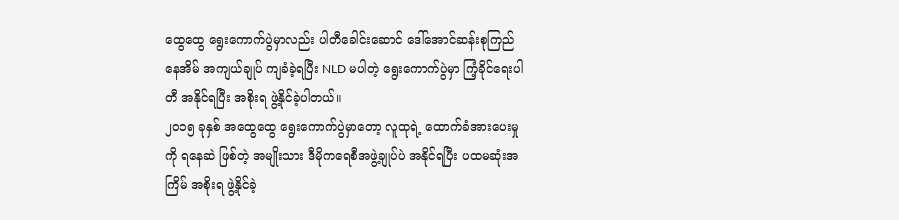ထွေထွေ ရွေးကောက်ပွဲမှာလည်း ပါတီခေါင်းဆောင် ဒေါ်အောင်ဆန်းစုကြည် နေအိမ် အကျယ်ချုပ် ကျခံခဲ့ရပြီး NLD မပါတဲ့ ရွေးကောက်ပွဲမှာ ကြံ့ခိုင်ရေးပါတီ အနိုင်ရပြီး အစိုးရ ဖွဲ့နိုင်ခဲ့ပါတယ်။
၂၀၁၅ ခုနှစ် အထွေထွေ ရွေးကောက်ပွဲမှာတော့ လူထုရဲ့ ထောက်ခံအားပေးမှုကို ရနေဆဲ ဖြစ်တဲ့ အမျိုးသား ဒီမိုကရေစီအဖွဲ့ချုပ်ပဲ အနိုင်ရပြီး ပထမဆုံးအကြိမ် အစိုးရ ဖွဲ့နိုင်ခဲ့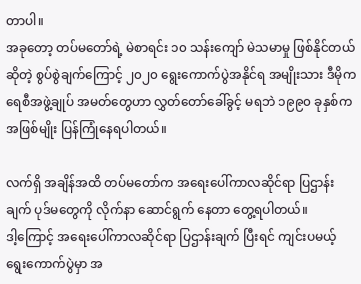တာပါ။
အခုတော့ တပ်မတော်ရဲ့ မဲစာရင်း ၁၀ သန်းကျော် မဲသမာမှု ဖြစ်နိုင်တယ်ဆိုတဲ့ စွပ်စွဲချက်ကြောင့် ၂၀၂၀ ရွေးကောက်ပွဲအနိုင်ရ အမျိုးသား ဒီမိုကရေစီအဖွဲ့ချုပ် အမတ်တွေဟာ လွှတ်တော်ခေါ်ခွင့် မရဘဲ ၁၉၉၀ ခုနှစ်က အဖြစ်မျိုး ပြန်ကြုံနေရပါတယ်။

လက်ရှိ အချိန်အထိ တပ်မတော်က အရေးပေါ်ကာလဆိုင်ရာ ပြဌာန်းချက် ပုဒ်မတွေကို လိုက်နာ ဆောင်ရွက် နေတာ တွေ့ရပါတယ်။
ဒါ့ကြောင့် အရေးပေါ်ကာလဆိုင်ရာ ပြဌာန်းချက် ပြီးရင် ကျင်းပမယ့် ရွေးကောက်ပွဲမှာ အ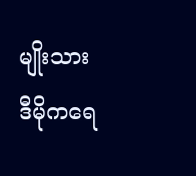မျိုးသား ဒီမိုကရေ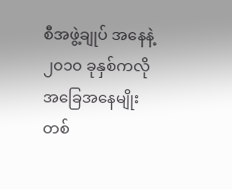စီအဖွဲ့ချုပ် အနေနဲ့ ၂၀၁၀ ခုနှစ်ကလို အခြေအနေမျိုး တစ်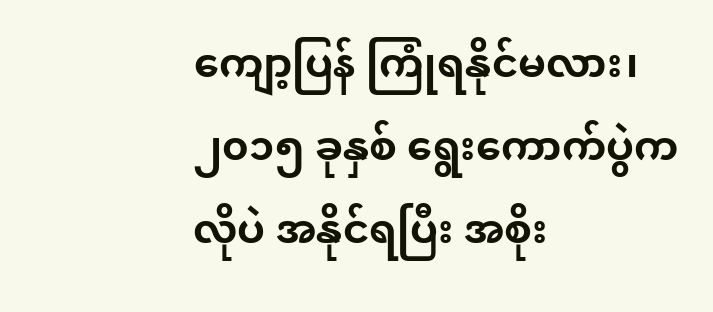ကျော့ပြန် ကြုံရနိုင်မလား၊ ၂၀၁၅ ခုနှစ် ရွေးကောက်ပွဲကလိုပဲ အနိုင်ရပြီး အစိုး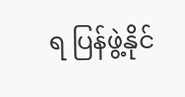ရ ပြန်ဖွဲ့နိုင်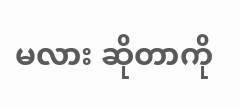မလား ဆိုတာကို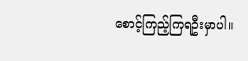စောင့်ကြည့်ကြရဦးမှာပါ။